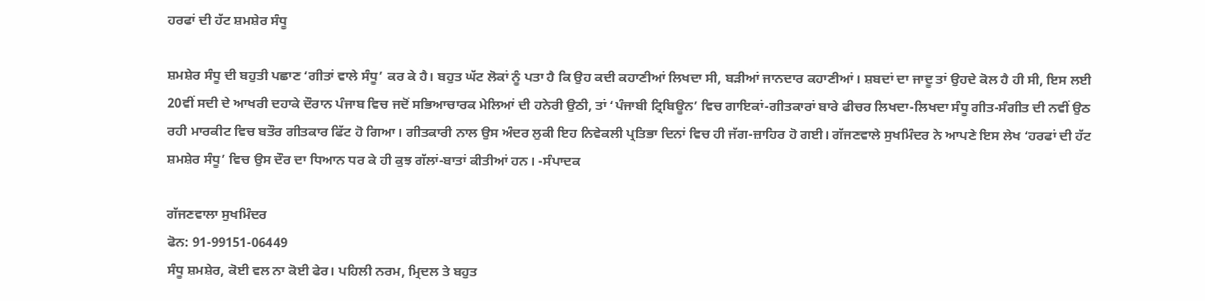ਹਰਫਾਂ ਦੀ ਹੱਟ ਸ਼ਮਸ਼ੇਰ ਸੰਧੂ

ਸ਼ਮਸ਼ੇਰ ਸੰਧੂ ਦੀ ਬਹੁਤੀ ਪਛਾਣ ‘ਗੀਤਾਂ ਵਾਲੇ ਸੰਧੂ’ ਕਰ ਕੇ ਹੈ। ਬਹੁਤ ਘੱਟ ਲੋਕਾਂ ਨੂੰ ਪਤਾ ਹੈ ਕਿ ਉਹ ਕਦੀ ਕਹਾਣੀਆਂ ਲਿਖਦਾ ਸੀ, ਬੜੀਆਂ ਜਾਨਦਾਰ ਕਹਾਣੀਆਂ। ਸ਼ਬਦਾਂ ਦਾ ਜਾਦੂ ਤਾਂ ਉਹਦੇ ਕੋਲ ਹੈ ਹੀ ਸੀ, ਇਸ ਲਈ 20ਵੀਂ ਸਦੀ ਦੇ ਆਖਰੀ ਦਹਾਕੇ ਦੌਰਾਨ ਪੰਜਾਬ ਵਿਚ ਜਦੋਂ ਸਭਿਆਚਾਰਕ ਮੇਲਿਆਂ ਦੀ ਹਨੇਰੀ ਉਠੀ, ਤਾਂ ‘ਪੰਜਾਬੀ ਟ੍ਰਿਬਿਊਨ’ ਵਿਚ ਗਾਇਕਾਂ-ਗੀਤਕਾਰਾਂ ਬਾਰੇ ਫੀਚਰ ਲਿਖਦਾ-ਲਿਖਦਾ ਸੰਧੂ ਗੀਤ-ਸੰਗੀਤ ਦੀ ਨਵੀਂ ਉਠ ਰਹੀ ਮਾਰਕੀਟ ਵਿਚ ਬਤੌਰ ਗੀਤਕਾਰ ਫਿੱਟ ਹੋ ਗਿਆ। ਗੀਤਕਾਰੀ ਨਾਲ ਉਸ ਅੰਦਰ ਲੁਕੀ ਇਹ ਨਿਵੇਕਲੀ ਪ੍ਰਤਿਭਾ ਦਿਨਾਂ ਵਿਚ ਹੀ ਜੱਗ-ਜ਼ਾਹਿਰ ਹੋ ਗਈ। ਗੱਜਣਵਾਲੇ ਸੁਖਮਿੰਦਰ ਨੇ ਆਪਣੇ ਇਸ ਲੇਖ ‘ਹਰਫਾਂ ਦੀ ਹੱਟ ਸ਼ਮਸ਼ੇਰ ਸੰਧੂ’ ਵਿਚ ਉਸ ਦੌਰ ਦਾ ਧਿਆਨ ਧਰ ਕੇ ਹੀ ਕੁਝ ਗੱਲਾਂ-ਬਾਤਾਂ ਕੀਤੀਆਂ ਹਨ। -ਸੰਪਾਦਕ

ਗੱਜਣਵਾਲਾ ਸੁਖਮਿੰਦਰ
ਫੋਨ: 91-99151-06449
ਸੰਧੂ ਸ਼ਮਸ਼ੇਰ, ਕੋਈ ਵਲ ਨਾ ਕੋਈ ਫੇਰ। ਪਹਿਲੀ ਨਰਮ, ਮ੍ਰਿਦਲ ਤੇ ਬਹੁਤ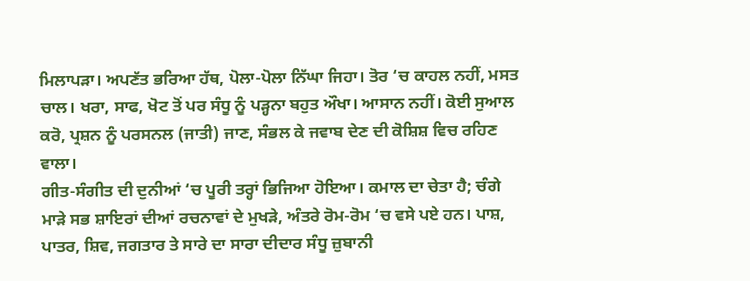ਮਿਲਾਪੜਾ। ਅਪਣੱਤ ਭਰਿਆ ਹੱਥ, ਪੋਲਾ-ਪੋਲਾ ਨਿੱਘਾ ਜਿਹਾ। ਤੋਰ ‘ਚ ਕਾਹਲ ਨਹੀਂ, ਮਸਤ ਚਾਲ। ਖਰਾ, ਸਾਫ, ਖੋਟ ਤੋਂ ਪਰ ਸੰਧੂ ਨੂੰ ਪੜ੍ਹਨਾ ਬਹੁਤ ਔਖਾ। ਆਸਾਨ ਨਹੀਂ। ਕੋਈ ਸੁਆਲ ਕਰੋ, ਪ੍ਰਸ਼ਨ ਨੂੰ ਪਰਸਨਲ (ਜਾਤੀ) ਜਾਣ, ਸੰਭਲ ਕੇ ਜਵਾਬ ਦੇਣ ਦੀ ਕੋਸ਼ਿਸ਼ ਵਿਚ ਰਹਿਣ ਵਾਲਾ।
ਗੀਤ-ਸੰਗੀਤ ਦੀ ਦੁਨੀਆਂ ‘ਚ ਪੂਰੀ ਤਰ੍ਹਾਂ ਭਿਜਿਆ ਹੋਇਆ। ਕਮਾਲ ਦਾ ਚੇਤਾ ਹੈ; ਚੰਗੇ ਮਾੜੇ ਸਭ ਸ਼ਾਇਰਾਂ ਦੀਆਂ ਰਚਨਾਵਾਂ ਦੇ ਮੁਖੜੇ, ਅੰਤਰੇ ਰੋਮ-ਰੋਮ ‘ਚ ਵਸੇ ਪਏ ਹਨ। ਪਾਸ਼, ਪਾਤਰ, ਸ਼ਿਵ, ਜਗਤਾਰ ਤੇ ਸਾਰੇ ਦਾ ਸਾਰਾ ਦੀਦਾਰ ਸੰਧੂ ਜ਼ੁਬਾਨੀ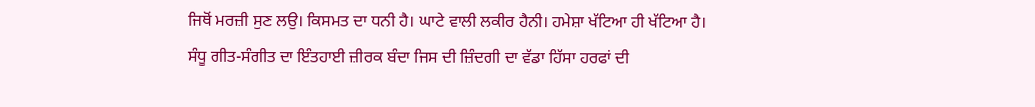ਜਿਥੋਂ ਮਰਜ਼ੀ ਸੁਣ ਲਉ। ਕਿਸਮਤ ਦਾ ਧਨੀ ਹੈ। ਘਾਟੇ ਵਾਲੀ ਲਕੀਰ ਹੈਨੀ। ਹਮੇਸ਼ਾ ਖੱਟਿਆ ਹੀ ਖੱਟਿਆ ਹੈ।
ਸੰਧੂ ਗੀਤ-ਸੰਗੀਤ ਦਾ ਇੰਤਹਾਈ ਜ਼ੀਰਕ ਬੰਦਾ ਜਿਸ ਦੀ ਜ਼ਿੰਦਗੀ ਦਾ ਵੱਡਾ ਹਿੱਸਾ ਹਰਫਾਂ ਦੀ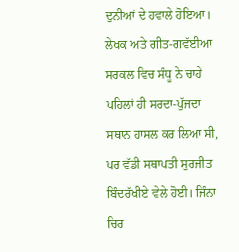ਦੁਨੀਆਂ ਦੇ ਹਵਾਲੇ ਹੋਇਆ। ਲੇਖਕ ਅਤੇ ਗੀਤ-ਗਵੱਈਆ ਸਰਕਲ ਵਿਚ ਸੰਧੂ ਨੇ ਚਾਹੇ ਪਹਿਲਾਂ ਹੀ ਸਰਦਾ-ਪੁੱਜਦਾ ਸਥਾਨ ਹਾਸਲ ਕਰ ਲਿਆ ਸੀ, ਪਰ ਵੱਡੀ ਸਥਾਪਤੀ ਸੁਰਜੀਤ ਬਿੰਦਰੱਖੀਏ ਵੇਲੇ ਹੋਈ। ਜਿੰਨਾ ਚਿਰ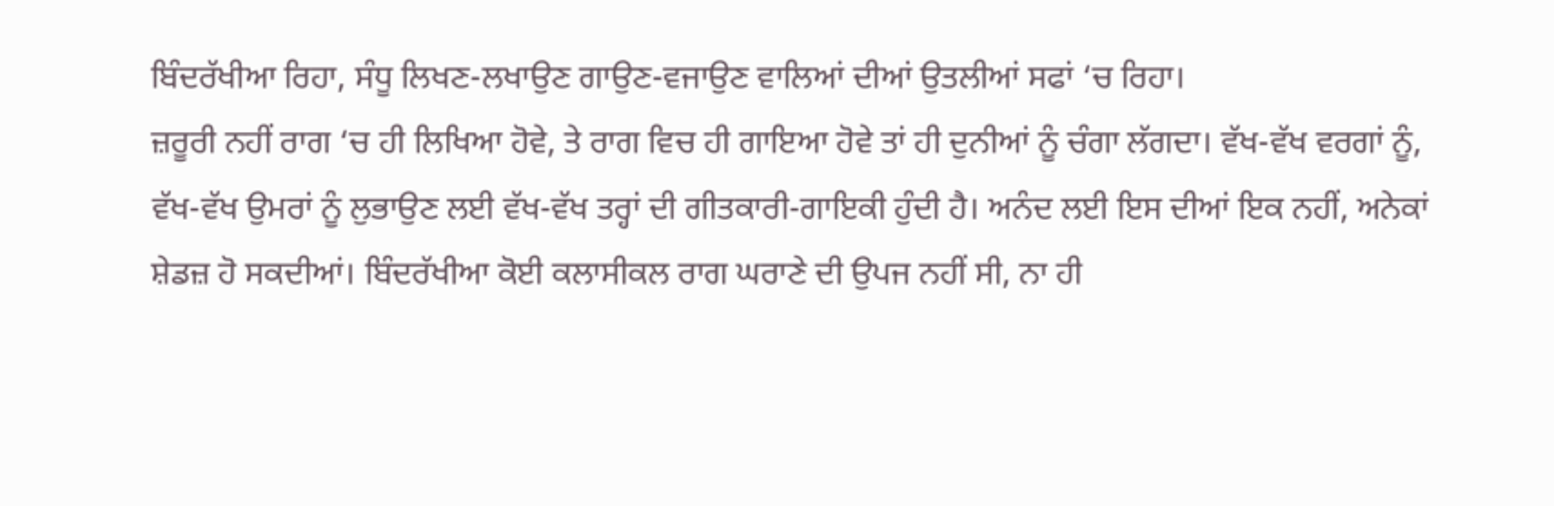ਬਿੰਦਰੱਖੀਆ ਰਿਹਾ, ਸੰਧੂ ਲਿਖਣ-ਲਖਾਉਣ ਗਾਉਣ-ਵਜਾਉਣ ਵਾਲਿਆਂ ਦੀਆਂ ਉਤਲੀਆਂ ਸਫਾਂ ‘ਚ ਰਿਹਾ।
ਜ਼ਰੂਰੀ ਨਹੀਂ ਰਾਗ ‘ਚ ਹੀ ਲਿਖਿਆ ਹੋਵੇ, ਤੇ ਰਾਗ ਵਿਚ ਹੀ ਗਾਇਆ ਹੋਵੇ ਤਾਂ ਹੀ ਦੁਨੀਆਂ ਨੂੰ ਚੰਗਾ ਲੱਗਦਾ। ਵੱਖ-ਵੱਖ ਵਰਗਾਂ ਨੂੰ, ਵੱਖ-ਵੱਖ ਉਮਰਾਂ ਨੂੰ ਲੁਭਾਉਣ ਲਈ ਵੱਖ-ਵੱਖ ਤਰ੍ਹਾਂ ਦੀ ਗੀਤਕਾਰੀ-ਗਾਇਕੀ ਹੁੰਦੀ ਹੈ। ਅਨੰਦ ਲਈ ਇਸ ਦੀਆਂ ਇਕ ਨਹੀਂ, ਅਨੇਕਾਂ ਸ਼ੇਡਜ਼ ਹੋ ਸਕਦੀਆਂ। ਬਿੰਦਰੱਖੀਆ ਕੋਈ ਕਲਾਸੀਕਲ ਰਾਗ ਘਰਾਣੇ ਦੀ ਉਪਜ ਨਹੀਂ ਸੀ, ਨਾ ਹੀ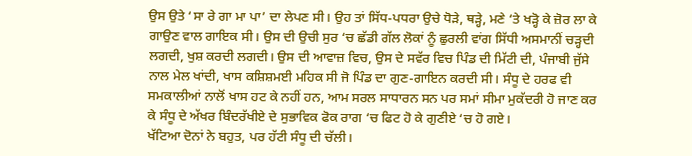ਉਸ ਉਤੇ ‘ਸਾ ਰੇ ਗਾ ਮਾ ਪਾ’ ਦਾ ਲੇਪਣ ਸੀ। ਉਹ ਤਾਂ ਸਿੱਧ-ਪਧਰਾ ਉਚੇ ਧੋੜੇ, ਥੜ੍ਹੇ, ਮਣੇ ‘ਤੇ ਖੜ੍ਹੋ ਕੇ ਜ਼ੋਰ ਲਾ ਕੇ ਗਾਉਣ ਵਾਲ ਗਾਇਕ ਸੀ। ਉਸ ਦੀ ਉਚੀ ਸੁਰ ‘ਚ ਛੱਡੀ ਗੱਲ ਲੋਕਾਂ ਨੂੰ ਛੁਰਲੀ ਵਾਂਗ ਸਿੱਧੀ ਅਸਮਾਨੀਂ ਚੜ੍ਹਦੀ ਲਗਦੀ, ਖੁਸ਼ ਕਰਦੀ ਲਗਦੀ। ਉਸ ਦੀ ਆਵਾਜ਼ ਵਿਚ, ਉਸ ਦੇ ਸਵੱਰ ਵਿਚ ਪਿੰਡ ਦੀ ਮਿੱਟੀ ਦੀ, ਪੰਜਾਬੀ ਜੁੱਸੇ ਨਾਲ ਮੇਲ ਖਾਂਦੀ, ਖਾਸ ਕਸ਼ਿਸ਼ਮਈ ਮਹਿਕ ਸੀ ਜੋ ਪਿੰਡ ਦਾ ਗੁਣ-ਗਾਇਨ ਕਰਦੀ ਸੀ। ਸੰਧੂ ਦੇ ਹਰਫ ਵੀ ਸਮਕਾਲੀਆਂ ਨਾਲੋਂ ਖਾਸ ਹਟ ਕੇ ਨਹੀਂ ਹਨ, ਆਮ ਸਰਲ ਸਾਧਾਰਨ ਸਨ ਪਰ ਸਮਾਂ ਸੀਮਾ ਮੁਕੱਦਰੀ ਹੋ ਜਾਣ ਕਰ ਕੇ ਸੰਧੂ ਦੇ ਅੱਖਰ ਬਿੰਦਰੱਖੀਏ ਦੇ ਸੁਭਾਵਿਕ ਫੋਕ ਰਾਗ ‘ਚ ਫਿਟ ਹੋ ਕੇ ਗੁਣੀਏ ‘ਚ ਹੋ ਗਏ।
ਖੱਟਿਆ ਦੋਨਾਂ ਨੇ ਬਹੁਤ, ਪਰ ਹੱਟੀ ਸੰਧੂ ਦੀ ਚੱਲੀ।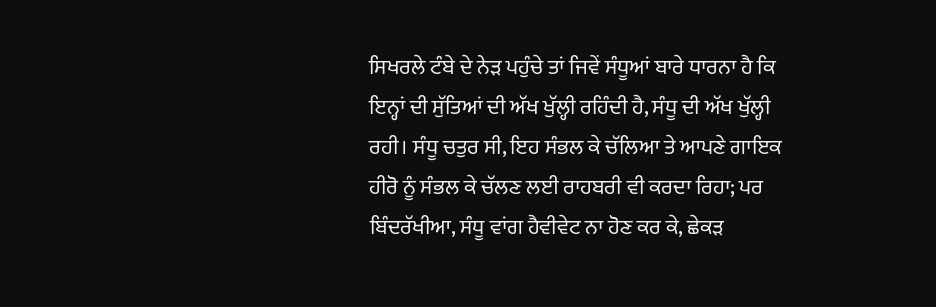ਸਿਖਰਲੇ ਟੰਬੇ ਦੇ ਨੇੜ ਪਹੁੰਚੇ ਤਾਂ ਜਿਵੇਂ ਸੰਧੂਆਂ ਬਾਰੇ ਧਾਰਨਾ ਹੈ ਕਿ ਇਨ੍ਹਾਂ ਦੀ ਸੁੱਤਿਆਂ ਦੀ ਅੱਖ ਖੁੱਲ੍ਹੀ ਰਹਿੰਦੀ ਹੈ, ਸੰਧੂ ਦੀ ਅੱਖ ਖੁੱਲ੍ਹੀ ਰਹੀ। ਸੰਧੂ ਚਤੁਰ ਸੀ, ਇਹ ਸੰਭਲ ਕੇ ਚੱਲਿਆ ਤੇ ਆਪਣੇ ਗਾਇਕ ਹੀਰੋ ਨੂੰ ਸੰਭਲ ਕੇ ਚੱਲਣ ਲਈ ਰਾਹਬਰੀ ਵੀ ਕਰਦਾ ਰਿਹਾ; ਪਰ ਬਿੰਦਰੱਖੀਆ, ਸੰਧੂ ਵਾਂਗ ਹੈਵੀਵੇਟ ਨਾ ਹੋਣ ਕਰ ਕੇ, ਛੇਕੜ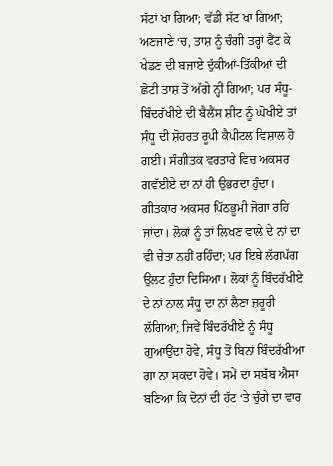ਸੱਟਾਂ ਖਾ ਗਿਆ; ਵੱਡੀ ਸੱਟ ਖਾ ਗਿਆ; ਅਣਜਾਣੇ ‘ਚ, ਤਾਸ਼ ਨੂੰ ਚੰਗੀ ਤਰ੍ਹਾਂ ਫੈਂਟ ਕੇ ਖੇਡਣ ਦੀ ਬਜਾਏ ਦੁੱਕੀਆਂ-ਤਿੱਕੀਆਂ ਦੀ ਛੋਟੀ ਤਾਸ਼ ਤੋਂ ਅੱਗੇ ਨ੍ਹੀਂ ਗਿਆ; ਪਰ ਸੰਧੂ-ਬਿੰਦਰੱਖੀਏ ਦੀ ਬੈਲੈਂਸ ਸ਼ੀਟ ਨੂੰ ਘੋਖੀਏ ਤਾਂ ਸੰਧੂ ਦੀ ਸ਼ੋਹਰਤ ਰੂਪੀ ਕੈਪੀਟਲ ਵਿਸ਼ਾਲ ਹੋ ਗਈ। ਸੰਗੀਤਕ ਵਰਤਾਰੇ ਵਿਚ ਅਕਸਰ ਗਵੱਈਏ ਦਾ ਨਾਂ ਹੀ ਉਭਰਦਾ ਹੁੰਦਾ। ਗੀਤਕਾਰ ਅਕਸਰ ਪਿੱਠਭੂਮੀ ਜੋਗਾ ਰਹਿ ਜਾਂਦਾ। ਲੋਕਾਂ ਨੂੰ ਤਾਂ ਲਿਖਣ ਵਾਲੇ ਦੇ ਨਾਂ ਦਾ ਵੀ ਚੇਤਾ ਨਹੀਂ ਰਹਿੰਦਾ; ਪਰ ਇਥੇ ਲੱਗਪੱਗ ਉਲਟ ਹੁੰਦਾ ਦਿਸਿਆ। ਲੋਕਾਂ ਨੂੰ ਬਿੰਦਰੱਖੀਏ ਦੇ ਨਾਂ ਨਾਲ ਸੰਧੂ ਦਾ ਨਾਂ ਲੈਣਾ ਜ਼ਰੂਰੀ ਲੱਗਿਆ; ਜਿਵੇਂ ਬਿੰਦਰੱਖੀਏ ਨੂੰ ਸੰਧੂ ਗੁਆਉਂਦਾ ਹੋਵੇ, ਸੰਧੂ ਤੋਂ ਬਿਨਾਂ ਬਿੰਦਰੱਖੀਆ ਗਾ ਨਾ ਸਕਦਾ ਹੋਵੇ। ਸਮੇਂ ਦਾ ਸਬੱਬ ਐਸਾ ਬਣਿਆ ਕਿ ਦੋਨਾਂ ਦੀ ਹੱਟ ‘ਤੇ ਚੁੰਗੇ ਦਾ ਵਾਰ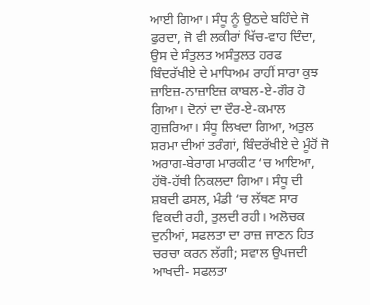ਆਈ ਗਿਆ। ਸੰਧੂ ਨੂੰ ਉਠਦੇ ਬਹਿੰਦੇ ਜੋ ਫੁਰਦਾ, ਜੋ ਵੀ ਲਕੀਰਾਂ ਖਿੱਚ-ਵਾਹ ਦਿੰਦਾ, ਉਸ ਦੇ ਸੰਤੁਲਤ ਅਸੰਤੁਲਤ ਹਰਫ ਬਿੰਦਰੱਖੀਏ ਦੇ ਮਾਧਿਅਮ ਰਾਹੀਂ ਸਾਰਾ ਕੁਝ ਜ਼ਾਇਜ਼-ਨਾਜ਼ਾਇਜ਼ ਕਾਬਲ-ਏ-ਗੌਰ ਹੋ ਗਿਆ। ਦੋਨਾਂ ਦਾ ਦੌਰ-ਏ-ਕਮਾਲ ਗੁਜ਼ਰਿਆ। ਸੰਧੂ ਲਿਖਦਾ ਗਿਆ, ਅਤੁਲ ਸ਼ਰਮਾ ਦੀਆਂ ਤਰੰਗਾਂ, ਬਿੰਦਰੱਖੀਏ ਦੇ ਮੂੰਹੋਂ ਜੋ ਅਰਾਗ-ਬੇਰਾਗ ਮਾਰਕੀਟ ‘ਚ ਆਇਆ, ਹੱਥੋ-ਹੱਥੀ ਨਿਕਲਦਾ ਗਿਆ। ਸੰਧੂ ਦੀ ਸ਼ਬਦੀ ਫਸਲ, ਮੰਡੀ ‘ਚ ਲੱਥਣ ਸਾਰ ਵਿਕਦੀ ਰਹੀ, ਤੁਲਦੀ ਰਹੀ। ਅਲੋਚਕ ਦੁਨੀਆਂ, ਸਫਲਤਾ ਦਾ ਰਾਜ਼ ਜਾਣਨ ਹਿਤ ਚਰਚਾ ਕਰਨ ਲੱਗੀ; ਸਵਾਲ ਉਪਜਦੀ ਆਖਦੀ- ਸਫਲਤਾ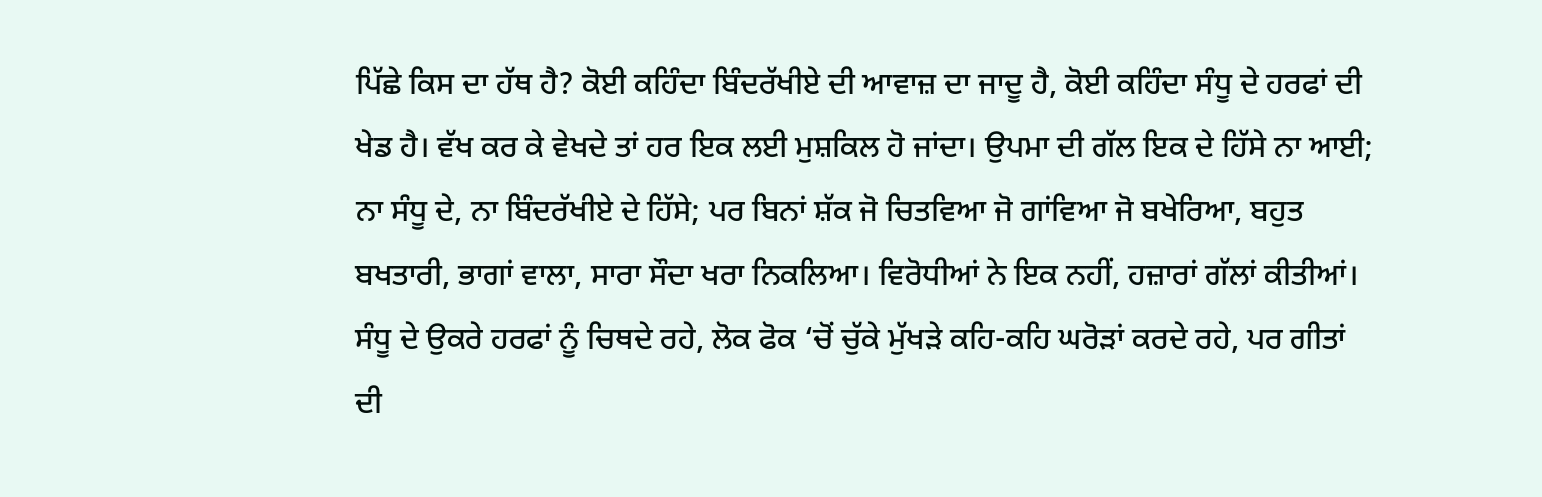ਪਿੱਛੇ ਕਿਸ ਦਾ ਹੱਥ ਹੈ? ਕੋਈ ਕਹਿੰਦਾ ਬਿੰਦਰੱਖੀਏ ਦੀ ਆਵਾਜ਼ ਦਾ ਜਾਦੂ ਹੈ, ਕੋਈ ਕਹਿੰਦਾ ਸੰਧੂ ਦੇ ਹਰਫਾਂ ਦੀ ਖੇਡ ਹੈ। ਵੱਖ ਕਰ ਕੇ ਵੇਖਦੇ ਤਾਂ ਹਰ ਇਕ ਲਈ ਮੁਸ਼ਕਿਲ ਹੋ ਜਾਂਦਾ। ਉਪਮਾ ਦੀ ਗੱਲ ਇਕ ਦੇ ਹਿੱਸੇ ਨਾ ਆਈ; ਨਾ ਸੰਧੂ ਦੇ, ਨਾ ਬਿੰਦਰੱਖੀਏ ਦੇ ਹਿੱਸੇ; ਪਰ ਬਿਨਾਂ ਸ਼ੱਕ ਜੋ ਚਿਤਵਿਆ ਜੋ ਗਾਂਵਿਆ ਜੋ ਬਖੇਰਿਆ, ਬਹੁਤ ਬਖਤਾਰੀ, ਭਾਗਾਂ ਵਾਲਾ, ਸਾਰਾ ਸੌਦਾ ਖਰਾ ਨਿਕਲਿਆ। ਵਿਰੋਧੀਆਂ ਨੇ ਇਕ ਨਹੀਂ, ਹਜ਼ਾਰਾਂ ਗੱਲਾਂ ਕੀਤੀਆਂ। ਸੰਧੂ ਦੇ ਉਕਰੇ ਹਰਫਾਂ ਨੂੰ ਚਿਥਦੇ ਰਹੇ, ਲੋਕ ਫੋਕ ‘ਚੋਂ ਚੁੱਕੇ ਮੁੱਖੜੇ ਕਹਿ-ਕਹਿ ਘਰੋੜਾਂ ਕਰਦੇ ਰਹੇ, ਪਰ ਗੀਤਾਂ ਦੀ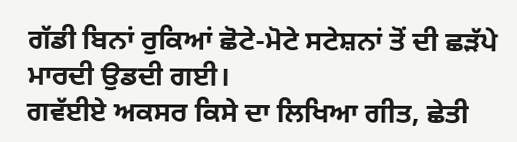ਗੱਡੀ ਬਿਨਾਂ ਰੁਕਿਆਂ ਛੋਟੇ-ਮੋਟੇ ਸਟੇਸ਼ਨਾਂ ਤੋਂ ਦੀ ਛੜੱਪੇ ਮਾਰਦੀ ਉਡਦੀ ਗਈ।
ਗਵੱਈਏ ਅਕਸਰ ਕਿਸੇ ਦਾ ਲਿਖਿਆ ਗੀਤ, ਛੇਤੀ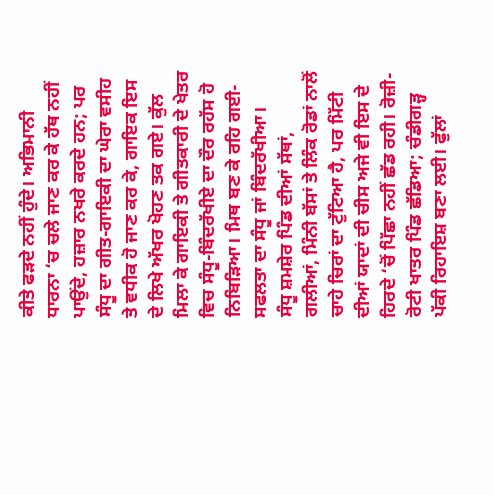ਕੀਤੇ ਫੜਦੇ ਨਹੀਂ ਹੁੰਦੇ। ਅਭਿਮਾਨੀ ਧਾਰਨਾ ‘ਚ ਚਲੇ ਜਾਣ ਕਰ ਕੇ ਹੱਥ ਨਹੀਂ ਪਾਉਂਦੇ, ਹਜ਼ਾਰ ਨਖਰੇ ਕਰਦੇ ਹਨ; ਪਰ ਸੰਧੂ ਦਾ ਗੀਤ-ਗਾਇਕੀ ਦਾ ਘੇਰਾ ਵਸੀਹ ਤੇ ਵਧੀਕ ਹੋ ਜਾਣ ਕਰ ਕੇ, ਗਾਇਕ ਇਸ ਦੇ ਲਿਖੇ ਅੱਖਰ ਖੋਹਣ ਤਕ ਗਏ। ਕੁੱਲ ਮਿਲਾ ਕੇ ਗਾਇਕੀ ਤੇ ਗੀਤਕਾਰੀ ਦੇ ਖੇਤਰ ਵਿਚ ਸੰਧੂ-ਬਿੰਦਰੱਖੀਏ ਦਾ ਦੌਰ ਰਹੱਸ ਹੋ ਨਿਬਿੜਿਆ। ਮਿਥ ਬਣ ਕੇ ਰਹਿ ਗਈ- ਸਫਲਤਾ ਦਾ ਸੰਧੂ ਜਾਂ ਬਿੰਦਰੱਖੀਆ।
ਸੰਧੂ ਸ਼ਮਸ਼ੇਰ ਪਿੰਡ ਦੀਆਂ ਸੱਥਾਂ, ਗਲੀਆਂ, ਮਿੰਨੀ ਬੱਸਾਂ ਤੇ ਲਿੰਕ ਰੋਡਾਂ ਨਾਲੋਂ ਚਾਹੇ ਚਿਰਾਂ ਦਾ ਟੁੱਟਿਆ ਹੈ, ਪਰ ਮਿੱਟੀ ਦੀਆਂ ਯਾਦਾਂ ਦੀ ਚੀਸ ਅਜੇ ਵੀ ਇਸ ਦੇ ਹਿਰਦੇ ‘ਚੋਂ ਪਿੱਛਾ ਨਹੀਂ ਛੱਡ ਰਹੀ। ਰੋਜ਼ੀ-ਰੋਟੀ ਖਾਤਰ ਪਿੰਡ ਛੱਡਿਆ; ਚੰਡੀਗੜ੍ਹ ਪੱਕੀ ਰਿਹਾਇਸ਼ ਬਣਾ ਲਈ। ਫੁੱਲਾਂ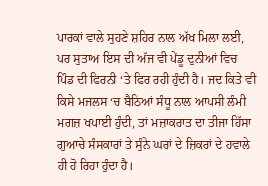ਪਾਰਕਾਂ ਵਾਲੇ ਸੁਹਣੇ ਸ਼ਹਿਰ ਨਾਲ ਅੱਖ ਮਿਲਾ ਲਈ, ਪਰ ਸੁਤਾਅ ਇਸ ਦੀ ਅੱਜ ਵੀ ਪੇਂਡੂ ਦੁਨੀਆਂ ਵਿਚ ਪਿੰਡ ਦੀ ਫਿਰਨੀ ‘ਤੇ ਫਿਰ ਰਹੀ ਹੁੰਦੀ ਹੈ। ਜਦ ਕਿਤੇ ਵੀ ਕਿਸੇ ਮਜਲਸ ‘ਚ ਬੈਠਿਆਂ ਸੰਧੂ ਨਾਲ ਆਪਸੀ ਲੰਮੀ ਮਗਜ਼ ਖਪਾਈ ਹੁੰਦੀ, ਤਾਂ ਮਜ਼ਾਕਰਾਤ ਦਾ ਤੀਜਾ ਹਿੱਸਾ ਗੁਆਚੇ ਸੰਸਕਾਰਾਂ ਤੇ ਸੁੰਨੇ ਘਰਾਂ ਦੇ ਜ਼ਿਕਰਾਂ ਦੇ ਹਵਾਲੇ ਹੀ ਹੋ ਰਿਹਾ ਹੁੰਦਾ ਹੈ।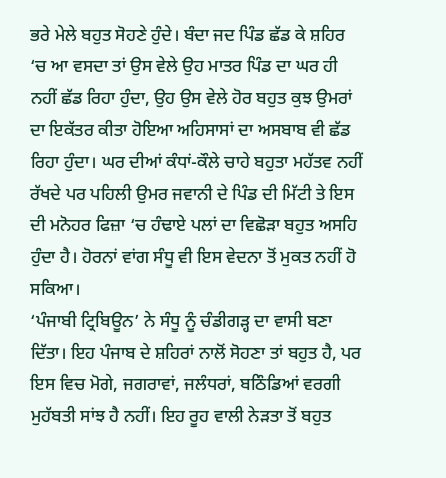ਭਰੇ ਮੇਲੇ ਬਹੁਤ ਸੋਹਣੇ ਹੁੰਦੇ। ਬੰਦਾ ਜਦ ਪਿੰਡ ਛੱਡ ਕੇ ਸ਼ਹਿਰ ‘ਚ ਆ ਵਸਦਾ ਤਾਂ ਉਸ ਵੇਲੇ ਉਹ ਮਾਤਰ ਪਿੰਡ ਦਾ ਘਰ ਹੀ ਨਹੀਂ ਛੱਡ ਰਿਹਾ ਹੁੰਦਾ, ਉਹ ਉਸ ਵੇਲੇ ਹੋਰ ਬਹੁਤ ਕੁਝ ਉਮਰਾਂ ਦਾ ਇਕੱਤਰ ਕੀਤਾ ਹੋਇਆ ਅਹਿਸਾਸਾਂ ਦਾ ਅਸਬਾਬ ਵੀ ਛੱਡ ਰਿਹਾ ਹੁੰਦਾ। ਘਰ ਦੀਆਂ ਕੰਧਾਂ-ਕੌਲੇ ਚਾਹੇ ਬਹੁਤਾ ਮਹੱਤਵ ਨਹੀਂ ਰੱਖਦੇ ਪਰ ਪਹਿਲੀ ਉਮਰ ਜਵਾਨੀ ਦੇ ਪਿੰਡ ਦੀ ਮਿੱਟੀ ਤੇ ਇਸ ਦੀ ਮਨੋਹਰ ਫਿਜ਼ਾ ‘ਚ ਹੰਢਾਏ ਪਲਾਂ ਦਾ ਵਿਛੋੜਾ ਬਹੁਤ ਅਸਹਿ ਹੁੰਦਾ ਹੈ। ਹੋਰਨਾਂ ਵਾਂਗ ਸੰਧੂ ਵੀ ਇਸ ਵੇਦਨਾ ਤੋਂ ਮੁਕਤ ਨਹੀਂ ਹੋ ਸਕਿਆ।
‘ਪੰਜਾਬੀ ਟ੍ਰਿਬਿਊਨ’ ਨੇ ਸੰਧੂ ਨੂੰ ਚੰਡੀਗੜ੍ਹ ਦਾ ਵਾਸੀ ਬਣਾ ਦਿੱਤਾ। ਇਹ ਪੰਜਾਬ ਦੇ ਸ਼ਹਿਰਾਂ ਨਾਲੋਂ ਸੋਹਣਾ ਤਾਂ ਬਹੁਤ ਹੈ, ਪਰ ਇਸ ਵਿਚ ਮੋਗੇ, ਜਗਰਾਵਾਂ, ਜਲੰਧਰਾਂ, ਬਠਿੰਡਿਆਂ ਵਰਗੀ ਮੁਹੱਬਤੀ ਸਾਂਝ ਹੈ ਨਹੀਂ। ਇਹ ਰੂਹ ਵਾਲੀ ਨੇੜਤਾ ਤੋਂ ਬਹੁਤ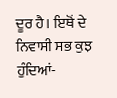ਦੂਰ ਹੈ। ਇਥੋਂ ਦੇ ਨਿਵਾਸੀ ਸਭ ਕੁਝ ਹੁੰਦਿਆਂ-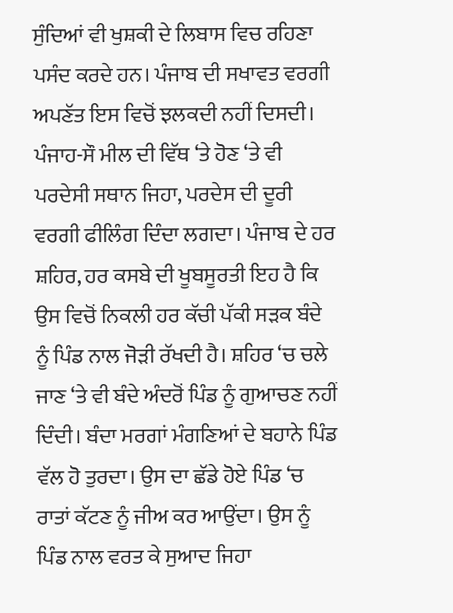ਸੁੰਦਿਆਂ ਵੀ ਖੁਸ਼ਕੀ ਦੇ ਲਿਬਾਸ ਵਿਚ ਰਹਿਣਾ ਪਸੰਦ ਕਰਦੇ ਹਨ। ਪੰਜਾਬ ਦੀ ਸਖਾਵਤ ਵਰਗੀ ਅਪਣੱਤ ਇਸ ਵਿਚੋਂ ਝਲਕਦੀ ਨਹੀਂ ਦਿਸਦੀ। ਪੰਜਾਹ-ਸੌ ਮੀਲ ਦੀ ਵਿੱਥ ‘ਤੇ ਹੋਣ ‘ਤੇ ਵੀ ਪਰਦੇਸੀ ਸਥਾਨ ਜਿਹਾ, ਪਰਦੇਸ ਦੀ ਦੂਰੀ ਵਰਗੀ ਫੀਲਿੰਗ ਦਿੰਦਾ ਲਗਦਾ। ਪੰਜਾਬ ਦੇ ਹਰ ਸ਼ਹਿਰ, ਹਰ ਕਸਬੇ ਦੀ ਖੂਬਸੂਰਤੀ ਇਹ ਹੈ ਕਿ ਉਸ ਵਿਚੋਂ ਨਿਕਲੀ ਹਰ ਕੱਚੀ ਪੱਕੀ ਸੜਕ ਬੰਦੇ ਨੂੰ ਪਿੰਡ ਨਾਲ ਜੋੜੀ ਰੱਖਦੀ ਹੈ। ਸ਼ਹਿਰ ‘ਚ ਚਲੇ ਜਾਣ ‘ਤੇ ਵੀ ਬੰਦੇ ਅੰਦਰੋਂ ਪਿੰਡ ਨੂੰ ਗੁਆਚਣ ਨਹੀਂ ਦਿੰਦੀ। ਬੰਦਾ ਮਰਗਾਂ ਮੰਗਣਿਆਂ ਦੇ ਬਹਾਨੇ ਪਿੰਡ ਵੱਲ ਹੋ ਤੁਰਦਾ। ਉਸ ਦਾ ਛੱਡੇ ਹੋਏ ਪਿੰਡ ‘ਚ ਰਾਤਾਂ ਕੱਟਣ ਨੂੰ ਜੀਅ ਕਰ ਆਉਂਦਾ। ਉਸ ਨੂੰ ਪਿੰਡ ਨਾਲ ਵਰਤ ਕੇ ਸੁਆਦ ਜਿਹਾ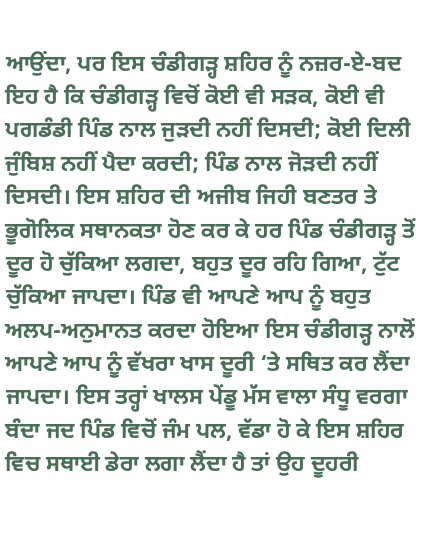ਆਉਂਦਾ, ਪਰ ਇਸ ਚੰਡੀਗੜ੍ਹ ਸ਼ਹਿਰ ਨੂੰ ਨਜ਼ਰ-ਏ-ਬਦ ਇਹ ਹੈ ਕਿ ਚੰਡੀਗੜ੍ਹ ਵਿਚੋਂ ਕੋਈ ਵੀ ਸੜਕ, ਕੋਈ ਵੀ ਪਗਡੰਡੀ ਪਿੰਡ ਨਾਲ ਜੁੜਦੀ ਨਹੀਂ ਦਿਸਦੀ; ਕੋਈ ਦਿਲੀ ਜੁੰਬਿਸ਼ ਨਹੀਂ ਪੈਦਾ ਕਰਦੀ; ਪਿੰਡ ਨਾਲ ਜੋੜਦੀ ਨਹੀਂ ਦਿਸਦੀ। ਇਸ ਸ਼ਹਿਰ ਦੀ ਅਜੀਬ ਜਿਹੀ ਬਣਤਰ ਤੇ ਭੂਗੋਲਿਕ ਸਥਾਨਕਤਾ ਹੋਣ ਕਰ ਕੇ ਹਰ ਪਿੰਡ ਚੰਡੀਗੜ੍ਹ ਤੋਂ ਦੂਰ ਹੋ ਚੁੱਕਿਆ ਲਗਦਾ, ਬਹੁਤ ਦੂਰ ਰਹਿ ਗਿਆ, ਟੁੱਟ ਚੁੱਕਿਆ ਜਾਪਦਾ। ਪਿੰਡ ਵੀ ਆਪਣੇ ਆਪ ਨੂੰ ਬਹੁਤ ਅਲਪ-ਅਨੁਮਾਨਤ ਕਰਦਾ ਹੋਇਆ ਇਸ ਚੰਡੀਗੜ੍ਹ ਨਾਲੋਂ ਆਪਣੇ ਆਪ ਨੂੰ ਵੱਖਰਾ ਖਾਸ ਦੂਰੀ ‘ਤੇ ਸਥਿਤ ਕਰ ਲੈਂਦਾ ਜਾਪਦਾ। ਇਸ ਤਰ੍ਹਾਂ ਖਾਲਸ ਪੇਂਡੂ ਮੱਸ ਵਾਲਾ ਸੰਧੂ ਵਰਗਾ ਬੰਦਾ ਜਦ ਪਿੰਡ ਵਿਚੋਂ ਜੰਮ ਪਲ, ਵੱਡਾ ਹੋ ਕੇ ਇਸ ਸ਼ਹਿਰ ਵਿਚ ਸਥਾਈ ਡੇਰਾ ਲਗਾ ਲੈਂਦਾ ਹੈ ਤਾਂ ਉਹ ਦੂਹਰੀ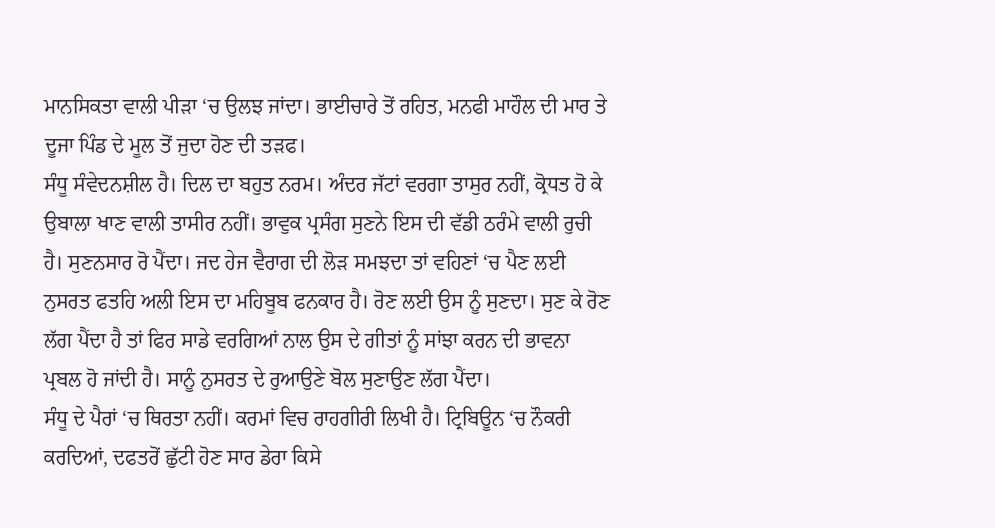ਮਾਨਸਿਕਤਾ ਵਾਲੀ ਪੀੜਾ ‘ਚ ਉਲਝ ਜਾਂਦਾ। ਭਾਈਚਾਰੇ ਤੋਂ ਰਹਿਤ, ਮਨਫੀ ਮਾਹੌਲ ਦੀ ਮਾਰ ਤੇ ਦੂਜਾ ਪਿੰਡ ਦੇ ਮੂਲ ਤੋਂ ਜੁਦਾ ਹੋਣ ਦੀ ਤੜਫ।
ਸੰਧੂ ਸੰਵੇਦਨਸ਼ੀਲ ਹੈ। ਦਿਲ ਦਾ ਬਹੁਤ ਨਰਮ। ਅੰਦਰ ਜੱਟਾਂ ਵਰਗਾ ਤਾਸੁਰ ਨਹੀਂ, ਕ੍ਰੋਧਤ ਹੋ ਕੇ ਉਬਾਲਾ ਖਾਣ ਵਾਲੀ ਤਾਸੀਰ ਨਹੀਂ। ਭਾਵੁਕ ਪ੍ਰਸੰਗ ਸੁਣਨੇ ਇਸ ਦੀ ਵੱਡੀ ਠਰੰਮੇ ਵਾਲੀ ਰੁਚੀ ਹੈ। ਸੁਣਨਸਾਰ ਰੋ ਪੈਂਦਾ। ਜਦ ਹੇਜ ਵੈਰਾਗ ਦੀ ਲੋੜ ਸਮਝਦਾ ਤਾਂ ਵਹਿਣਾਂ ‘ਚ ਪੈਣ ਲਈ ਨੁਸਰਤ ਫਤਹਿ ਅਲੀ ਇਸ ਦਾ ਮਹਿਬੂਬ ਫਨਕਾਰ ਹੈ। ਰੋਣ ਲਈ ਉਸ ਨੂੰ ਸੁਣਦਾ। ਸੁਣ ਕੇ ਰੋਣ ਲੱਗ ਪੈਂਦਾ ਹੈ ਤਾਂ ਫਿਰ ਸਾਡੇ ਵਰਗਿਆਂ ਨਾਲ ਉਸ ਦੇ ਗੀਤਾਂ ਨੂੰ ਸਾਂਝਾ ਕਰਨ ਦੀ ਭਾਵਨਾ ਪ੍ਰਬਲ ਹੋ ਜਾਂਦੀ ਹੈ। ਸਾਨੂੰ ਨੁਸਰਤ ਦੇ ਰੁਆਉਣੇ ਬੋਲ ਸੁਣਾਉਣ ਲੱਗ ਪੈਂਦਾ।
ਸੰਧੂ ਦੇ ਪੈਰਾਂ ‘ਚ ਥਿਰਤਾ ਨਹੀਂ। ਕਰਮਾਂ ਵਿਚ ਰਾਹਗੀਰੀ ਲਿਖੀ ਹੈ। ਟ੍ਰਿਬਿਊਨ ‘ਚ ਨੌਕਰੀ ਕਰਦਿਆਂ, ਦਫਤਰੋਂ ਛੁੱਟੀ ਹੋਣ ਸਾਰ ਡੇਰਾ ਕਿਸੇ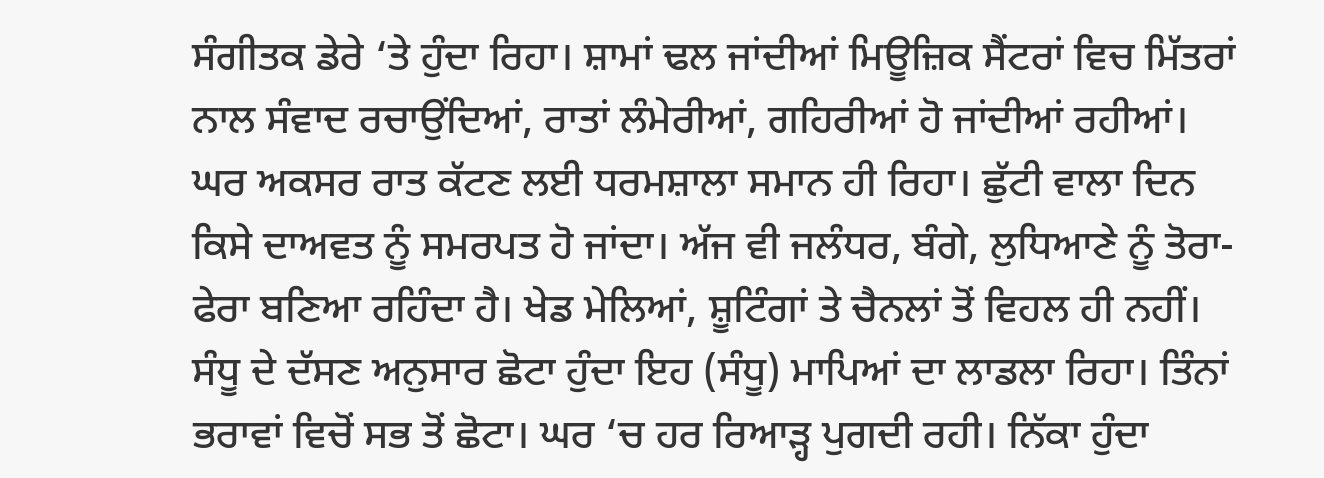ਸੰਗੀਤਕ ਡੇਰੇ ‘ਤੇ ਹੁੰਦਾ ਰਿਹਾ। ਸ਼ਾਮਾਂ ਢਲ ਜਾਂਦੀਆਂ ਮਿਊਜ਼ਿਕ ਸੈਂਟਰਾਂ ਵਿਚ ਮਿੱਤਰਾਂ ਨਾਲ ਸੰਵਾਦ ਰਚਾਉਂਦਿਆਂ, ਰਾਤਾਂ ਲੰਮੇਰੀਆਂ, ਗਹਿਰੀਆਂ ਹੋ ਜਾਂਦੀਆਂ ਰਹੀਆਂ। ਘਰ ਅਕਸਰ ਰਾਤ ਕੱਟਣ ਲਈ ਧਰਮਸ਼ਾਲਾ ਸਮਾਨ ਹੀ ਰਿਹਾ। ਛੁੱਟੀ ਵਾਲਾ ਦਿਨ ਕਿਸੇ ਦਾਅਵਤ ਨੂੰ ਸਮਰਪਤ ਹੋ ਜਾਂਦਾ। ਅੱਜ ਵੀ ਜਲੰਧਰ, ਬੰਗੇ, ਲੁਧਿਆਣੇ ਨੂੰ ਤੋਰਾ-ਫੇਰਾ ਬਣਿਆ ਰਹਿੰਦਾ ਹੈ। ਖੇਡ ਮੇਲਿਆਂ, ਸ਼ੂਟਿੰਗਾਂ ਤੇ ਚੈਨਲਾਂ ਤੋਂ ਵਿਹਲ ਹੀ ਨਹੀਂ।
ਸੰਧੂ ਦੇ ਦੱਸਣ ਅਨੁਸਾਰ ਛੋਟਾ ਹੁੰਦਾ ਇਹ (ਸੰਧੂ) ਮਾਪਿਆਂ ਦਾ ਲਾਡਲਾ ਰਿਹਾ। ਤਿੰਨਾਂ ਭਰਾਵਾਂ ਵਿਚੋਂ ਸਭ ਤੋਂ ਛੋਟਾ। ਘਰ ‘ਚ ਹਰ ਰਿਆੜ੍ਹ ਪੁਗਦੀ ਰਹੀ। ਨਿੱਕਾ ਹੁੰਦਾ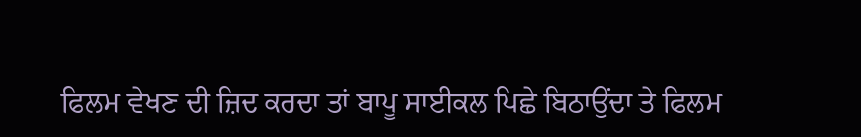ਫਿਲਮ ਵੇਖਣ ਦੀ ਜ਼ਿਦ ਕਰਦਾ ਤਾਂ ਬਾਪੂ ਸਾਈਕਲ ਪਿਛੇ ਬਿਠਾਉਂਦਾ ਤੇ ਫਿਲਮ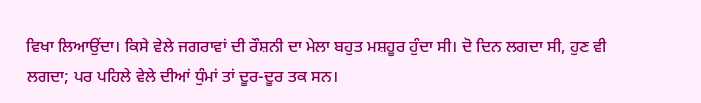ਵਿਖਾ ਲਿਆਉਂਦਾ। ਕਿਸੇ ਵੇਲੇ ਜਗਰਾਵਾਂ ਦੀ ਰੌਸ਼ਨੀ ਦਾ ਮੇਲਾ ਬਹੁਤ ਮਸ਼ਹੂਰ ਹੁੰਦਾ ਸੀ। ਦੋ ਦਿਨ ਲਗਦਾ ਸੀ, ਹੁਣ ਵੀ ਲਗਦਾ; ਪਰ ਪਹਿਲੇ ਵੇਲੇ ਦੀਆਂ ਧੁੰਮਾਂ ਤਾਂ ਦੂਰ-ਦੂਰ ਤਕ ਸਨ।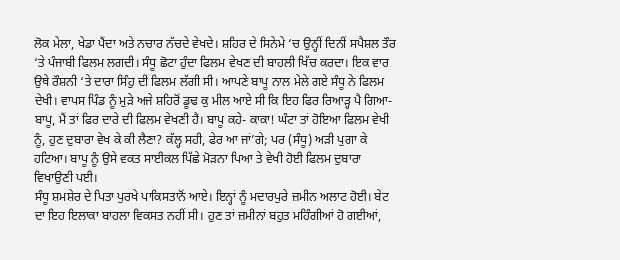ਲੋਕ ਮੇਲਾ, ਖੇਡਾ ਪੈਂਦਾ ਅਤੇ ਨਚਾਰ ਨੱਚਦੇ ਵੇਖਦੇ। ਸ਼ਹਿਰ ਦੇ ਸਿਨੇਮੇ ‘ਚ ਉਨ੍ਹੀਂ ਦਿਨੀਂ ਸਪੈਸ਼ਲ ਤੌਰ ‘ਤੇ ਪੰਜਾਬੀ ਫਿਲਮ ਲਗਦੀ। ਸੰਧੂ ਛੋਟਾ ਹੁੰਦਾ ਫਿਲਮ ਵੇਖਣ ਦੀ ਬਾਹਲੀ ਖਿੱਚ ਕਰਦਾ। ਇਕ ਵਾਰ ਉਥੇ ਰੌਸ਼ਨੀ ‘ਤੇ ਦਾਰਾ ਸਿੰਹੁ ਦੀ ਫਿਲਮ ਲੱਗੀ ਸੀ। ਆਪਣੇ ਬਾਪੂ ਨਾਲ ਮੇਲੇ ਗਏ ਸੰਧੂ ਨੇ ਫਿਲਮ ਦੇਖੀ। ਵਾਪਸ ਪਿੰਡ ਨੂੰ ਮੁੜੇ ਅਜੇ ਸ਼ਹਿਰੋਂ ਡੂਢ ਕੁ ਮੀਲ ਆਏ ਸੀ ਕਿ ਇਹ ਫਿਰ ਰਿਆੜ੍ਹ ਪੈ ਗਿਆ- ਬਾਪੂ, ਮੈਂ ਤਾਂ ਫਿਰ ਦਾਰੇ ਦੀ ਫਿਲਮ ਵੇਖਣੀ ਹੈ। ਬਾਪੂ ਕਹੇ- ਕਾਕਾ! ਘੰਟਾ ਤਾਂ ਹੋਇਆ ਫਿਲਮ ਵੇਖੀ ਨੂੰ, ਹੁਣ ਦੁਬਾਰਾ ਵੇਖ ਕੇ ਕੀ ਲੈਣਾ? ਕੱਲ੍ਹ ਸਹੀ, ਫੇਰ ਆ ਜਾਂ’ਗੇ; ਪਰ (ਸੰਧੂ) ਅੜੀ ਪੁਗਾ ਕੇ ਹਟਿਆ। ਬਾਪੂ ਨੂੰ ਉਸੇ ਵਕਤ ਸਾਈਕਲ ਪਿੱਛੇ ਮੋੜਨਾ ਪਿਆ ਤੇ ਵੇਖੀ ਹੋਈ ਫਿਲਮ ਦੁਬਾਰਾ ਵਿਖਾਉਣੀ ਪਈ।
ਸੰਧੂ ਸ਼ਮਸ਼ੇਰ ਦੇ ਪਿਤਾ ਪੁਰਖੇ ਪਾਕਿਸਤਾਨੋਂ ਆਏ। ਇਨ੍ਹਾਂ ਨੂੰ ਮਦਾਰਪੁਰੇ ਜ਼ਮੀਨ ਅਲਾਟ ਹੋਈ। ਬੇਟ ਦਾ ਇਹ ਇਲਾਕਾ ਬਾਹਲਾ ਵਿਕਸਤ ਨਹੀਂ ਸੀ। ਹੁਣ ਤਾਂ ਜ਼ਮੀਨਾਂ ਬਹੁਤ ਮਹਿੰਗੀਆਂ ਹੋ ਗਈਆਂ,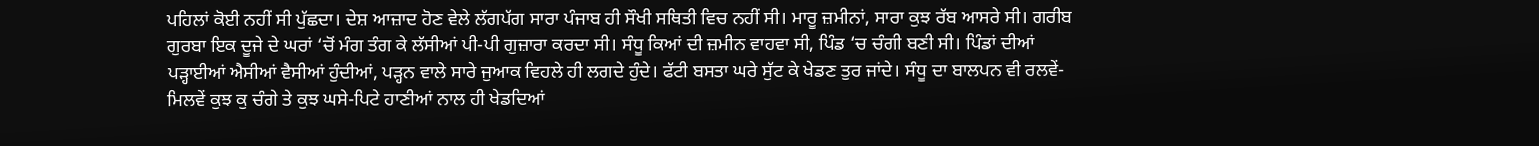ਪਹਿਲਾਂ ਕੋਈ ਨਹੀਂ ਸੀ ਪੁੱਛਦਾ। ਦੇਸ਼ ਆਜ਼ਾਦ ਹੋਣ ਵੇਲੇ ਲੱਗਪੱਗ ਸਾਰਾ ਪੰਜਾਬ ਹੀ ਸੌਖੀ ਸਥਿਤੀ ਵਿਚ ਨਹੀਂ ਸੀ। ਮਾਰੂ ਜ਼ਮੀਨਾਂ, ਸਾਰਾ ਕੁਝ ਰੱਬ ਆਸਰੇ ਸੀ। ਗਰੀਬ ਗੁਰਬਾ ਇਕ ਦੂਜੇ ਦੇ ਘਰਾਂ ‘ਚੋਂ ਮੰਗ ਤੰਗ ਕੇ ਲੱਸੀਆਂ ਪੀ-ਪੀ ਗੁਜ਼ਾਰਾ ਕਰਦਾ ਸੀ। ਸੰਧੂ ਕਿਆਂ ਦੀ ਜ਼ਮੀਨ ਵਾਹਵਾ ਸੀ, ਪਿੰਡ ‘ਚ ਚੰਗੀ ਬਣੀ ਸੀ। ਪਿੰਡਾਂ ਦੀਆਂ ਪੜ੍ਹਾਈਆਂ ਐਸੀਆਂ ਵੈਸੀਆਂ ਹੁੰਦੀਆਂ, ਪੜ੍ਹਨ ਵਾਲੇ ਸਾਰੇ ਜੁਆਕ ਵਿਹਲੇ ਹੀ ਲਗਦੇ ਹੁੰਦੇ। ਫੱਟੀ ਬਸਤਾ ਘਰੇ ਸੁੱਟ ਕੇ ਖੇਡਣ ਤੁਰ ਜਾਂਦੇ। ਸੰਧੂ ਦਾ ਬਾਲਪਨ ਵੀ ਰਲਵੇਂ-ਮਿਲਵੇਂ ਕੁਝ ਕੁ ਚੰਗੇ ਤੇ ਕੁਝ ਘਸੇ-ਪਿਟੇ ਹਾਣੀਆਂ ਨਾਲ ਹੀ ਖੇਡਦਿਆਂ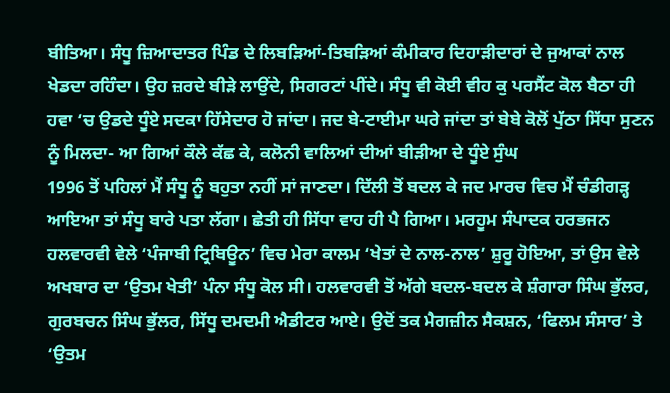ਬੀਤਿਆ। ਸੰਧੂ ਜ਼ਿਆਦਾਤਰ ਪਿੰਡ ਦੇ ਲਿਬੜਿਆਂ-ਤਿਬੜਿਆਂ ਕੰਮੀਕਾਰ ਦਿਹਾੜੀਦਾਰਾਂ ਦੇ ਜੁਆਕਾਂ ਨਾਲ ਖੇਡਦਾ ਰਹਿੰਦਾ। ਉਹ ਜ਼ਰਦੇ ਬੀੜੇ ਲਾਉਂਦੇ, ਸਿਗਰਟਾਂ ਪੀਂਦੇ। ਸੰਧੂ ਵੀ ਕੋਈ ਵੀਹ ਕੁ ਪਰਸੈਂਟ ਕੋਲ ਬੈਠਾ ਹੀ ਹਵਾ ‘ਚ ਉਡਦੇ ਧੂੰਏ ਸਦਕਾ ਹਿੱਸੇਦਾਰ ਹੋ ਜਾਂਦਾ। ਜਦ ਬੇ-ਟਾਈਮਾ ਘਰੇ ਜਾਂਦਾ ਤਾਂ ਬੇਬੇ ਕੋਲੋਂ ਪੁੱਠਾ ਸਿੱਧਾ ਸੁਣਨ ਨੂੰ ਮਿਲਦਾ- ਆ ਗਿਆਂ ਕੌਲੇ ਕੱਛ ਕੇ, ਕਲੋਨੀ ਵਾਲਿਆਂ ਦੀਆਂ ਬੀੜੀਆ ਦੇ ਧੂੰਏ ਸੁੰਘ
1996 ਤੋਂ ਪਹਿਲਾਂ ਮੈਂ ਸੰਧੂ ਨੂੰ ਬਹੁਤਾ ਨਹੀਂ ਸਾਂ ਜਾਣਦਾ। ਦਿੱਲੀ ਤੋਂ ਬਦਲ ਕੇ ਜਦ ਮਾਰਚ ਵਿਚ ਮੈਂ ਚੰਡੀਗੜ੍ਹ ਆਇਆ ਤਾਂ ਸੰਧੂ ਬਾਰੇ ਪਤਾ ਲੱਗਾ। ਛੇਤੀ ਹੀ ਸਿੱਧਾ ਵਾਹ ਹੀ ਪੈ ਗਿਆ। ਮਰਹੂਮ ਸੰਪਾਦਕ ਹਰਭਜਨ ਹਲਵਾਰਵੀ ਵੇਲੇ ‘ਪੰਜਾਬੀ ਟ੍ਰਿਬਿਊਨ’ ਵਿਚ ਮੇਰਾ ਕਾਲਮ ‘ਖੇਤਾਂ ਦੇ ਨਾਲ-ਨਾਲ’ ਸ਼ੁਰੂ ਹੋਇਆ, ਤਾਂ ਉਸ ਵੇਲੇ ਅਖਬਾਰ ਦਾ ‘ਉਤਮ ਖੇਤੀ’ ਪੰਨਾ ਸੰਧੂ ਕੋਲ ਸੀ। ਹਲਵਾਰਵੀ ਤੋਂ ਅੱਗੇ ਬਦਲ-ਬਦਲ ਕੇ ਸ਼ੰਗਾਰਾ ਸਿੰਘ ਭੁੱਲਰ, ਗੁਰਬਚਨ ਸਿੰਘ ਭੁੱਲਰ, ਸਿੱਧੂ ਦਮਦਮੀ ਐਡੀਟਰ ਆਏ। ਉਦੋਂ ਤਕ ਮੈਗਜ਼ੀਨ ਸੈਕਸ਼ਨ, ‘ਫਿਲਮ ਸੰਸਾਰ’ ਤੇ ‘ਉਤਮ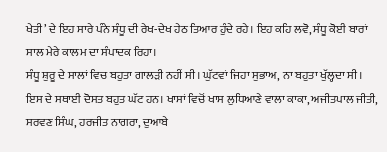ਖੇਤੀ’ ਦੇ ਇਹ ਸਾਰੇ ਪੰਨੇ ਸੰਧੂ ਦੀ ਰੇਖ-ਦੇਖ ਹੇਠ ਤਿਆਰ ਹੁੰਦੇ ਰਹੇ। ਇਹ ਕਹਿ ਲਵੋ, ਸੰਧੂ ਕੋਈ ਬਾਰਾਂ ਸਾਲ ਮੇਰੇ ਕਾਲਮ ਦਾ ਸੰਪਾਦਕ ਰਿਹਾ।
ਸੰਧੂ ਸ਼ੁਰੂ ਦੇ ਸਾਲਾਂ ਵਿਚ ਬਹੁਤਾ ਗਾਲੜੀ ਨਹੀਂ ਸੀ। ਘੁੱਟਵਾਂ ਜਿਹਾ ਸੁਭਾਅ, ਨਾ ਬਹੁਤਾ ਖੁੱਲ੍ਹਦਾ ਸੀ। ਇਸ ਦੇ ਸਥਾਈ ਦੋਸਤ ਬਹੁਤ ਘੱਟ ਹਨ। ਖਾਸਾਂ ਵਿਚੋਂ ਖਾਸ ਲੁਧਿਆਣੇ ਵਾਲਾ ਕਾਕਾ, ਅਜੀਤਪਾਲ ਜੀਤੀ, ਸਰਵਣ ਸਿੰਘ, ਹਰਜੀਤ ਨਾਗਰਾ, ਦੁਆਬੇ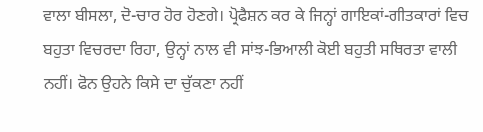ਵਾਲਾ ਬੀਸਲਾ, ਦੋ-ਚਾਰ ਹੋਰ ਹੋਣਗੇ। ਪ੍ਰੋਫੈਸ਼ਨ ਕਰ ਕੇ ਜਿਨ੍ਹਾਂ ਗਾਇਕਾਂ-ਗੀਤਕਾਰਾਂ ਵਿਚ ਬਹੁਤਾ ਵਿਚਰਦਾ ਰਿਹਾ, ਉਨ੍ਹਾਂ ਨਾਲ ਵੀ ਸਾਂਝ-ਭਿਆਲੀ ਕੋਈ ਬਹੁਤੀ ਸਥਿਰਤਾ ਵਾਲੀ ਨਹੀਂ। ਫੋਨ ਉਹਨੇ ਕਿਸੇ ਦਾ ਚੁੱਕਣਾ ਨਹੀਂ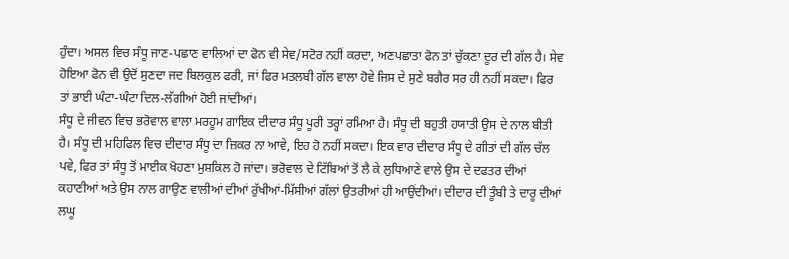ਹੁੰਦਾ। ਅਸਲ ਵਿਚ ਸੰਧੂ ਜਾਣ-ਪਛਾਣ ਵਾਲਿਆਂ ਦਾ ਫੋਨ ਵੀ ਸੇਵ/ਸਟੋਰ ਨਹੀਂ ਕਰਦਾ, ਅਣਪਛਾਤਾ ਫੋਨ ਤਾਂ ਚੁੱਕਣਾ ਦੂਰ ਦੀ ਗੱਲ ਹੈ। ਸੇਵ ਹੋਇਆ ਫੋਨ ਵੀ ਉਦੋਂ ਸੁਣਦਾ ਜਦ ਬਿਲਕੁਲ ਫਰੀ, ਜਾਂ ਫਿਰ ਮਤਲਬੀ ਗੱਲ ਵਾਲਾ ਹੋਵੇ ਜਿਸ ਦੇ ਸੁਣੇ ਬਗੈਰ ਸਰ ਹੀ ਨਹੀਂ ਸਕਦਾ। ਫਿਰ ਤਾਂ ਭਾਈ ਘੰਟਾ-ਘੰਟਾ ਦਿਲ-ਲੱਗੀਆਂ ਹੋਈ ਜਾਂਦੀਆਂ।
ਸੰਧੂ ਦੇ ਜੀਵਨ ਵਿਚ ਭਰੋਵਾਲ ਵਾਲਾ ਮਰਹੂਮ ਗਾਇਕ ਦੀਦਾਰ ਸੰਧੂ ਪੂਰੀ ਤਰ੍ਹਾਂ ਰਮਿਆ ਹੈ। ਸੰਧੂ ਦੀ ਬਹੁਤੀ ਹਯਾਤੀ ਉਸ ਦੇ ਨਾਲ ਬੀਤੀ ਹੈ। ਸੰਧੂ ਦੀ ਮਹਿਫਿਲ ਵਿਚ ਦੀਦਾਰ ਸੰਧੂ ਦਾ ਜ਼ਿਕਰ ਨਾ ਆਵੇ, ਇਹ ਹੋ ਨਹੀਂ ਸਕਦਾ। ਇਕ ਵਾਰ ਦੀਦਾਰ ਸੰਧੂ ਦੇ ਗੀਤਾਂ ਦੀ ਗੱਲ ਚੱਲ ਪਵੇ, ਫਿਰ ਤਾਂ ਸੰਧੂ ਤੋਂ ਮਾਈਕ ਖੋਹਣਾ ਮੁਸ਼ਕਿਲ ਹੋ ਜਾਂਦਾ। ਭਰੋਵਾਲ ਦੇ ਟਿੱਬਿਆਂ ਤੋਂ ਲੈ ਕੇ ਲੁਧਿਆਣੇ ਵਾਲੇ ਉਸ ਦੇ ਦਫਤਰ ਦੀਆਂ ਕਹਾਣੀਆਂ ਅਤੇ ਉਸ ਨਾਲ ਗਾਉਣ ਵਾਲੀਆਂ ਦੀਆਂ ਰੁੱਖੀਆਂ-ਮਿੱਸੀਆਂ ਗੱਲਾਂ ਉਤਰੀਆਂ ਹੀ ਆਉਂਦੀਆਂ। ਦੀਦਾਰ ਦੀ ਤੂੰਬੀ ਤੇ ਦਾਰੂ ਦੀਆਂ ਲਘੂ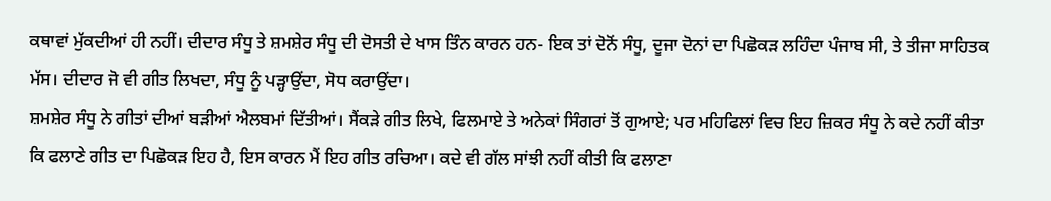ਕਥਾਵਾਂ ਮੁੱਕਦੀਆਂ ਹੀ ਨਹੀਂ। ਦੀਦਾਰ ਸੰਧੂ ਤੇ ਸ਼ਮਸ਼ੇਰ ਸੰਧੂ ਦੀ ਦੋਸਤੀ ਦੇ ਖਾਸ ਤਿੰਨ ਕਾਰਨ ਹਨ- ਇਕ ਤਾਂ ਦੋਨੋਂ ਸੰਧੂ, ਦੂਜਾ ਦੋਨਾਂ ਦਾ ਪਿਛੋਕੜ ਲਹਿੰਦਾ ਪੰਜਾਬ ਸੀ, ਤੇ ਤੀਜਾ ਸਾਹਿਤਕ ਮੱਸ। ਦੀਦਾਰ ਜੋ ਵੀ ਗੀਤ ਲਿਖਦਾ, ਸੰਧੂ ਨੂੰ ਪੜ੍ਹਾਉਂਦਾ, ਸੋਧ ਕਰਾਉਂਦਾ।
ਸ਼ਮਸ਼ੇਰ ਸੰਧੂ ਨੇ ਗੀਤਾਂ ਦੀਆਂ ਬੜੀਆਂ ਐਲਬਮਾਂ ਦਿੱਤੀਆਂ। ਸੈਂਕੜੇ ਗੀਤ ਲਿਖੇ, ਫਿਲਮਾਏ ਤੇ ਅਨੇਕਾਂ ਸਿੰਗਰਾਂ ਤੋਂ ਗੁਆਏ; ਪਰ ਮਹਿਫਿਲਾਂ ਵਿਚ ਇਹ ਜ਼ਿਕਰ ਸੰਧੂ ਨੇ ਕਦੇ ਨਹੀਂ ਕੀਤਾ ਕਿ ਫਲਾਣੇ ਗੀਤ ਦਾ ਪਿਛੋਕੜ ਇਹ ਹੈ, ਇਸ ਕਾਰਨ ਮੈਂ ਇਹ ਗੀਤ ਰਚਿਆ। ਕਦੇ ਵੀ ਗੱਲ ਸਾਂਝੀ ਨਹੀਂ ਕੀਤੀ ਕਿ ਫਲਾਣਾ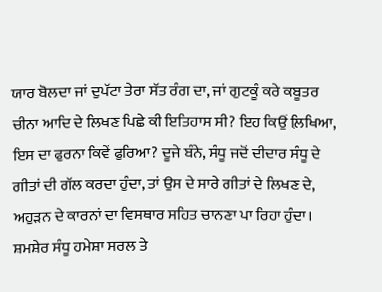ਯਾਰ ਬੋਲਦਾ ਜਾਂ ਦੁਪੱਟਾ ਤੇਰਾ ਸੱਤ ਰੰਗ ਦਾ, ਜਾਂ ਗੁਟਕੂੰ ਕਰੇ ਕਬੂਤਰ ਚੀਨਾ ਆਦਿ ਦੇ ਲਿਖਣ ਪਿਛੇ ਕੀ ਇਤਿਹਾਸ ਸੀ? ਇਹ ਕਿਉਂ ਲ਼ਿਖਿਆ, ਇਸ ਦਾ ਫੁਰਨਾ ਕਿਵੇਂ ਫੁਰਿਆ? ਦੂਜੇ ਬੰਨੇ, ਸੰਧੂ ਜਦੋਂ ਦੀਦਾਰ ਸੰਧੂ ਦੇ ਗੀਤਾਂ ਦੀ ਗੱਲ ਕਰਦਾ ਹੁੰਦਾ, ਤਾਂ ਉਸ ਦੇ ਸਾਰੇ ਗੀਤਾਂ ਦੇ ਲਿਖਣ ਦੇ, ਅਹੁੜਨ ਦੇ ਕਾਰਨਾਂ ਦਾ ਵਿਸਥਾਰ ਸਹਿਤ ਚਾਨਣਾ ਪਾ ਰਿਹਾ ਹੁੰਦਾ।
ਸ਼ਮਸ਼ੇਰ ਸੰਧੂ ਹਮੇਸ਼ਾ ਸਰਲ ਤੇ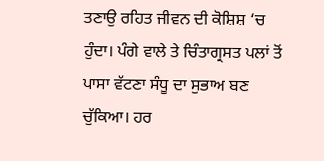ਤਣਾਉ ਰਹਿਤ ਜੀਵਨ ਦੀ ਕੋਸ਼ਿਸ਼ ‘ਚ ਹੁੰਦਾ। ਪੰਗੇ ਵਾਲੇ ਤੇ ਚਿੰਤਾਗ੍ਰਸਤ ਪਲਾਂ ਤੋਂ ਪਾਸਾ ਵੱਟਣਾ ਸੰਧੂ ਦਾ ਸੁਭਾਅ ਬਣ ਚੁੱਕਿਆ। ਹਰ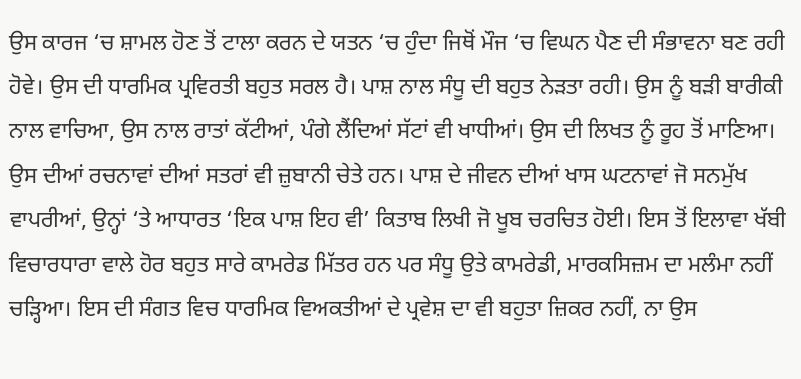ਉਸ ਕਾਰਜ ‘ਚ ਸ਼ਾਮਲ ਹੋਣ ਤੋਂ ਟਾਲਾ ਕਰਨ ਦੇ ਯਤਨ ‘ਚ ਹੁੰਦਾ ਜਿਥੋਂ ਮੌਜ ‘ਚ ਵਿਘਨ ਪੈਣ ਦੀ ਸੰਭਾਵਨਾ ਬਣ ਰਹੀ ਹੋਵੇ। ਉਸ ਦੀ ਧਾਰਮਿਕ ਪ੍ਰਵਿਰਤੀ ਬਹੁਤ ਸਰਲ ਹੈ। ਪਾਸ਼ ਨਾਲ ਸੰਧੂ ਦੀ ਬਹੁਤ ਨੇੜਤਾ ਰਹੀ। ਉਸ ਨੂੰ ਬੜੀ ਬਾਰੀਕੀ ਨਾਲ ਵਾਚਿਆ, ਉਸ ਨਾਲ ਰਾਤਾਂ ਕੱਟੀਆਂ, ਪੰਗੇ ਲੈਂਦਿਆਂ ਸੱਟਾਂ ਵੀ ਖਾਧੀਆਂ। ਉਸ ਦੀ ਲਿਖਤ ਨੂੰ ਰੂਹ ਤੋਂ ਮਾਣਿਆ। ਉਸ ਦੀਆਂ ਰਚਨਾਵਾਂ ਦੀਆਂ ਸਤਰਾਂ ਵੀ ਜ਼ੁਬਾਨੀ ਚੇਤੇ ਹਨ। ਪਾਸ਼ ਦੇ ਜੀਵਨ ਦੀਆਂ ਖਾਸ ਘਟਨਾਵਾਂ ਜੋ ਸਨਮੁੱਖ ਵਾਪਰੀਆਂ, ਉਨ੍ਹਾਂ ‘ਤੇ ਆਧਾਰਤ ‘ਇਕ ਪਾਸ਼ ਇਹ ਵੀ’ ਕਿਤਾਬ ਲਿਖੀ ਜੋ ਖੂਬ ਚਰਚਿਤ ਹੋਈ। ਇਸ ਤੋਂ ਇਲਾਵਾ ਖੱਬੀ ਵਿਚਾਰਧਾਰਾ ਵਾਲੇ ਹੋਰ ਬਹੁਤ ਸਾਰੇ ਕਾਮਰੇਡ ਮਿੱਤਰ ਹਨ ਪਰ ਸੰਧੂ ਉਤੇ ਕਾਮਰੇਡੀ, ਮਾਰਕਸਿਜ਼ਮ ਦਾ ਮਲੰਮਾ ਨਹੀਂ ਚੜ੍ਹਿਆ। ਇਸ ਦੀ ਸੰਗਤ ਵਿਚ ਧਾਰਮਿਕ ਵਿਅਕਤੀਆਂ ਦੇ ਪ੍ਰਵੇਸ਼ ਦਾ ਵੀ ਬਹੁਤਾ ਜ਼ਿਕਰ ਨਹੀਂ, ਨਾ ਉਸ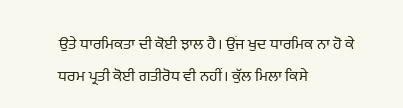ਉਤੇ ਧਾਰਮਿਕਤਾ ਦੀ ਕੋਈ ਝਾਲ ਹੈ। ਉਂਜ ਖੁਦ ਧਾਰਮਿਕ ਨਾ ਹੋ ਕੇ ਧਰਮ ਪ੍ਰਤੀ ਕੋਈ ਗਤੀਰੋਧ ਵੀ ਨਹੀਂ। ਕੁੱਲ ਮਿਲਾ ਕਿਸੇ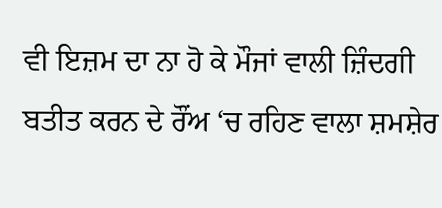ਵੀ ਇਜ਼ਮ ਦਾ ਨਾ ਹੋ ਕੇ ਮੌਜਾਂ ਵਾਲੀ ਜ਼ਿੰਦਗੀ ਬਤੀਤ ਕਰਨ ਦੇ ਰੌਂਅ ‘ਚ ਰਹਿਣ ਵਾਲਾ ਸ਼ਮਸ਼ੇਰ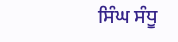ਸਿੰਘ ਸੰਧੂ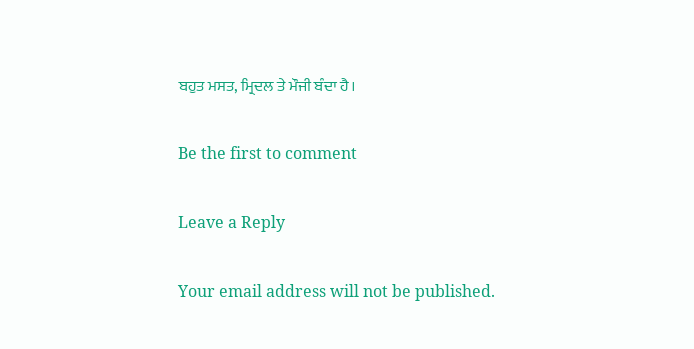ਬਹੁਤ ਮਸਤ, ਮ੍ਰਿਦਲ ਤੇ ਮੌਜੀ ਬੰਦਾ ਹੈ।

Be the first to comment

Leave a Reply

Your email address will not be published.